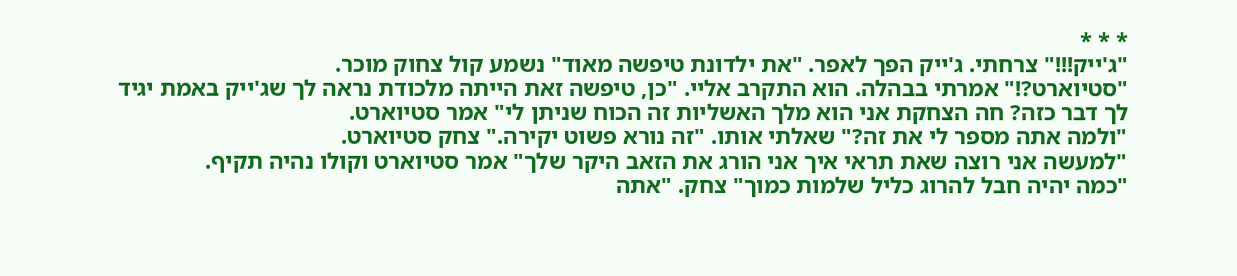* * *
"ג'ייק!!!" צרחתי. ג'ייק הפך לאפר. "את ילדונת טיפשה מאוד" נשמע קול צחוק מוכר.
"סטיוארט?!" אמרתי בבהלה. הוא התקרב אליי. "כן, טיפשה זאת הייתה מלכודת נראה לך שג'ייק באמת יגיד לך דבר כזה? חה הצחקת אני הוא מלך האשליות זה הכוח שניתן לי" אמר סטיוארט.
"ולמה אתה מספר לי את זה?" שאלתי אותו. "זה נורא פשוט יקירה." צחק סטיוארט.
"למעשה אני רוצה שאת תראי איך אני הורג את הזאב היקר שלך" אמר סטיוארט וקולו נהיה תקיף.
"כמה יהיה חבל להרוג כליל שלמות כמוך" צחק. "אתה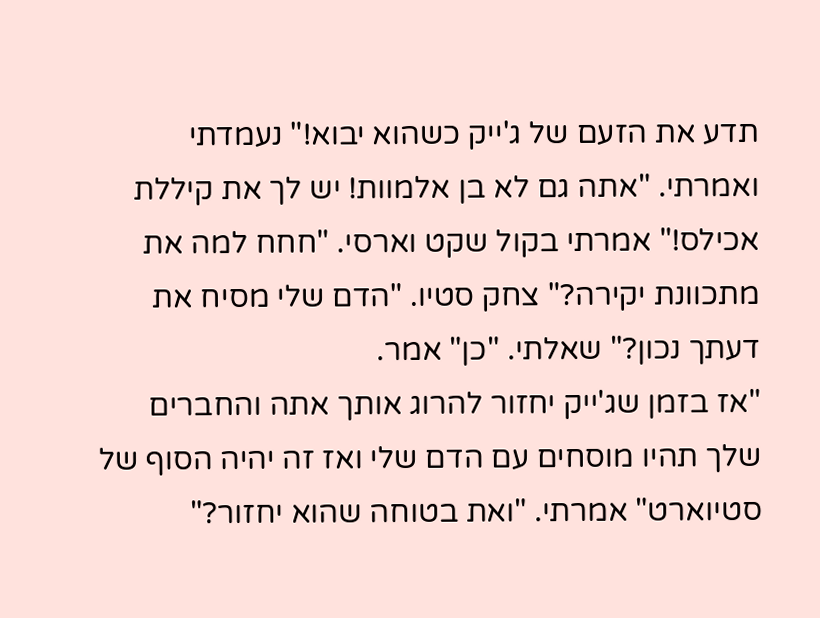תדע את הזעם של ג'ייק כשהוא יבוא!" נעמדתי ואמרתי. "אתה גם לא בן אלמוות! יש לך את קיללת אכילס!" אמרתי בקול שקט וארסי. "חחח למה את מתכוונת יקירה?" צחק סטיו. "הדם שלי מסיח את דעתך נכון?" שאלתי. "כן" אמר.
"אז בזמן שג'ייק יחזור להרוג אותך אתה והחברים שלך תהיו מוסחים עם הדם שלי ואז זה יהיה הסוף של סטיוארט" אמרתי. "ואת בטוחה שהוא יחזור?"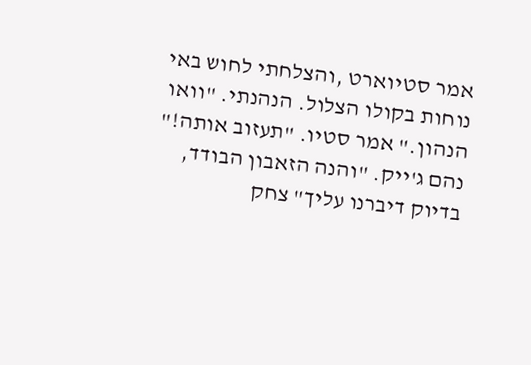אמר סטיוארט ,והצלחתי לחוש באי נוחות בקולו הצלול. הנהנתי. "וואו הנהון." אמר סטיו. "תעזוב אותה!" נהם ג'ייק. "והנה הזאבון הבודד, בדיוק דיברנו עליך" צחק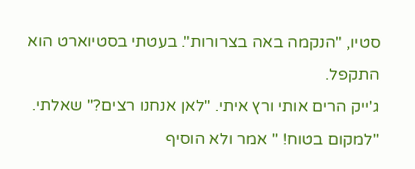סטיו, "הנקמה באה בצרורות". בעטתי בסטיוארט הוא התקפל.
ג'ייק הרים אותי ורץ איתי. "לאן אנחנו רצים?" שאלתי. "למקום בטוח! " אמר ולא הוסיף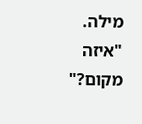מילה.
"איזה מקום?"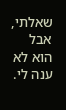שאלתי, אבל הוא לא ענה לי.